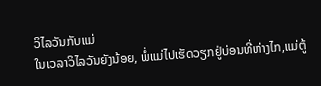ວິໄລວັນກັບແມ່
ໃນເວລາວິໄລວັນຍັງນ້ອຍ, ພໍ່ແມ່ໄປເຮັດວຽກຢູ່ບ່ອນທີ່ຫ່າງໄກ,ແມ່ຕູ້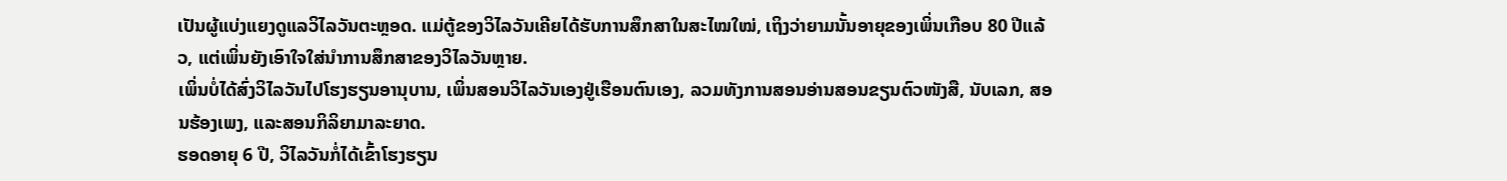ເປັນຜູ້ແບ່ງແຍງດູແລວິໄລວັນຕະຫຼອດ. ແມ່ຕູ້ຂອງວິໄລວັນເຄີຍໄດ້ຮັບການສຶກສາໃນສະໄໝໃໝ່, ເຖິງວ່າຍາມນັ້ນອາຍຸຂອງເພິ່ນເກືອບ 80 ປີແລ້ວ, ແຕ່ເພິ່ນຍັງເອົາໃຈໃສ່ນຳການສຶກສາຂອງວິໄລວັນຫຼາຍ.
ເພິ່ນບໍ່ໄດ້ສົ່ງວິໄລວັນໄປໂຮງຮຽນອານຸບານ, ເພິ່ນສອນວິໄລວັນເອງຢູ່ເຮືອນຕົນເອງ, ລວມທັງການສອນອ່ານສອນຂຽນຕົວໜັງສື, ນັບເລກ, ສອນຮ້ອງເພງ, ແລະສອນກິລິຍາມາລະຍາດ.
ຮອດອາຍຸ 6 ປີ, ວິໄລວັນກໍ່ໄດ້ເຂົ້າໂຮງຮຽນ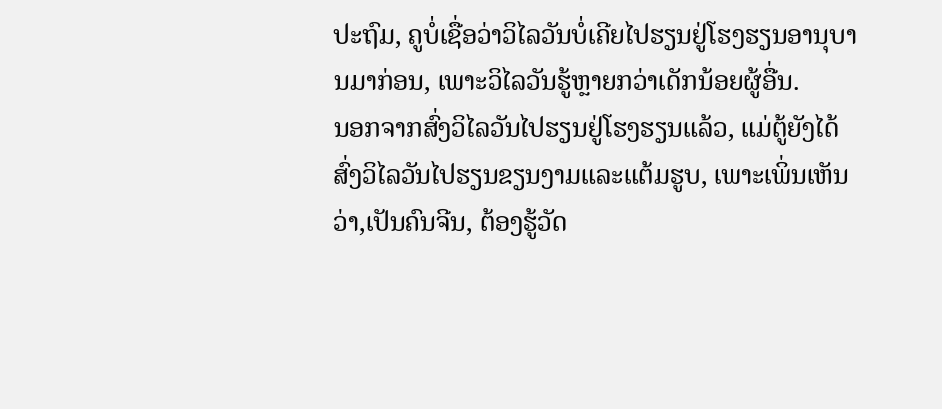ປະຖົມ, ຄູບໍ່ເຊື່ອວ່າວິໄລວັນບໍ່ເຄີຍໄປຮຽນຢູ່ໂຮງຮຽນອານຸບານມາກ່ອນ, ເພາະວິໄລວັນຮູ້ຫຼາຍກວ່າເດັກນ້ອຍຜູ້ອື່ນ.
ນອກຈາກສົ່ງວິໄລວັນໄປຮຽນຢູ່ໂຮງຮຽນແລ້ວ, ແມ່ຕູ້ຍັງໄດ້ສົ່ງວິໄລວັນໄປຮຽນຂຽນງາມແລະແຕ້ມຮູບ, ເພາະເພິ່ນເຫັນວ່າ,ເປັນຄົນຈີນ, ຕ້ອງຮູ້ວັດ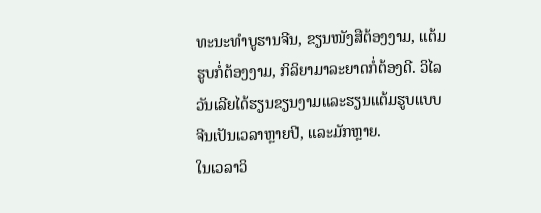ທະນະທຳບູຮານຈີນ, ຂຽນໜັງສືຕ້ອງງາມ, ແຕ້ມຮູບກໍ່ຕ້ອງງາມ, ກິລິຍາມາລະຍາດກໍ່ຕ້ອງດີ. ວິໄລວັນເລີຍໄດ້ຮຽນຂຽນງາມແລະຮຽນແຕ້ມຮູບແບບຈີນເປັນເວລາຫຼາຍປີ, ແລະມັກຫຼາຍ.
ໃນເວລາວິ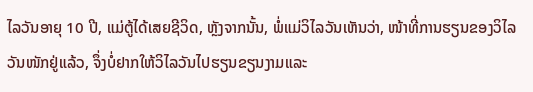ໄລວັນອາຍຸ 10 ປີ, ແມ່ຕູ້ໄດ້ເສຍຊີວິດ, ຫຼັງຈາກນັ້ນ, ພໍ່ແມ່ວິໄລວັນເຫັນວ່າ, ໜ້າທີ່ການຮຽນຂອງວິໄລວັນໜັກຢູ່ແລ້ວ, ຈຶ່ງບໍ່ຢາກໃຫ້ວິໄລວັນໄປຮຽນຂຽນງາມແລະ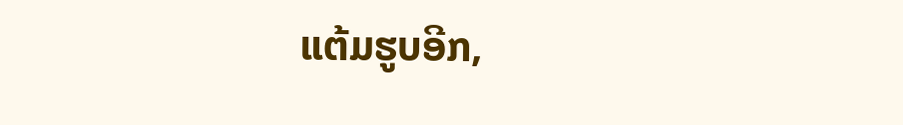ແຕ້ມຮູບອີກ,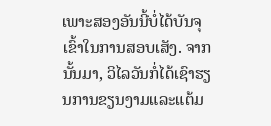ເພາະສອງອັນນີ້ບໍ່ໄດ້ບັນຈຸເຂົ້າໃນການສອບເສັງ. ຈາກນັ້ນມາ, ວິໄລວັນກໍ່ໄດ້ເຊົາຮຽນການຂຽນງາມແລະແຕ້ມ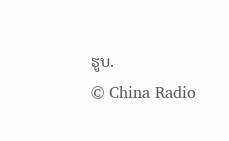ຮູບ.
© China Radio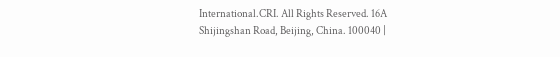International.CRI. All Rights Reserved. 16A Shijingshan Road, Beijing, China. 100040 |